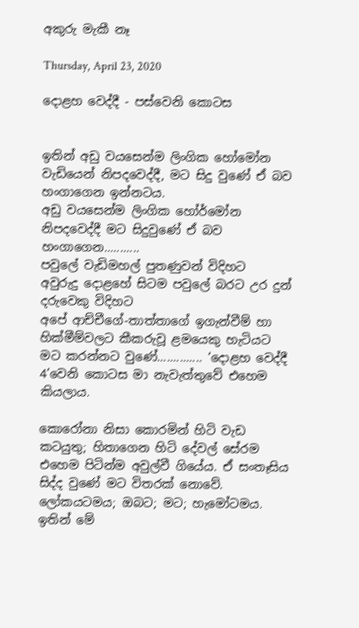අකුරු මැකී නෑ

Thursday, April 23, 2020

දොළහ වෙද්දී - පස්වෙනි කොටස


ඉතින් අඩු වයසෙන්ම ලිංගික හෝමෝන වැඩියෙන් නිපදවෙද්දී, මට සිදු වුණේ ඒ බව හංගාගෙන ඉන්නටය.
අඩු වයසෙන්ම ලිංගික හෝර්මෝන නිපදවෙද්දී මට සිදුවුණේ ඒ බව හංගාගෙන...........
පවුලේ වැඩිමහල් පුතණුවන් විදිහට
අවුරුදු දොළහේ සිටම පවුලේ බරට උර දුන් දරුවෙකු විදිහට
අපේ ආච්චීගේ-තාත්තාගේ ඉගැන්වීම් හා හික්මීම්වලට කීකරුවූ ළමයෙකු හැටියට මට කරන්නට වුණේ.............. ‘දොළහ වෙද්දී 4’වෙනි කොටස මා නැවැත්තුවේ එහෙම කියලාය.

කොරෝනා නිසා කොරමින් හිටි වැඩ කටයුතු; හිතාගෙන හිටි දේවල් සේරම එහෙම පිටින්ම අවුල්වී ගියේය. ඒ සංතෑසිය සිද්ද වුණේ මට විතරක් නොවේ. ලෝකයටමය; ඔබට; මට; හැමෝටමය. ඉතින් මේ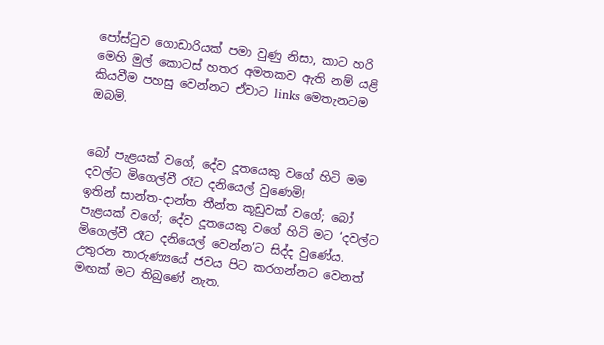පෝස්ටුව ගොඩාරියක් පමා වුණු නිසා, කාට හරි මෙහි මුල් කොටස් හතර අමතකව ඇති නම් යළි කියවීම පහසු වෙන්නට ඒවාට links මෙතැනටම ඔබමි.


බෝ පැළයක් වගේ, දේව දූතයෙකු වගේ හිටි මම දවල්ට මිගෙල්වී රෑට දනියෙල් වුණෙමි!
ඉතින් සාන්ත-දාන්ත තීන්ත කූඩුවක් වගේ; බෝ පැළයක් වගේ; දේව දූතයෙකු වගේ හිටි මට ‘දවල්ට මිගෙල්වී රෑට දනියෙල් වෙන්න’ට සිද්ද වුණේය. උතුරන තාරුණ්‍යයේ ජවය පිට කරගන්නට වෙනත් මඟක් මට තිබුණේ නැත.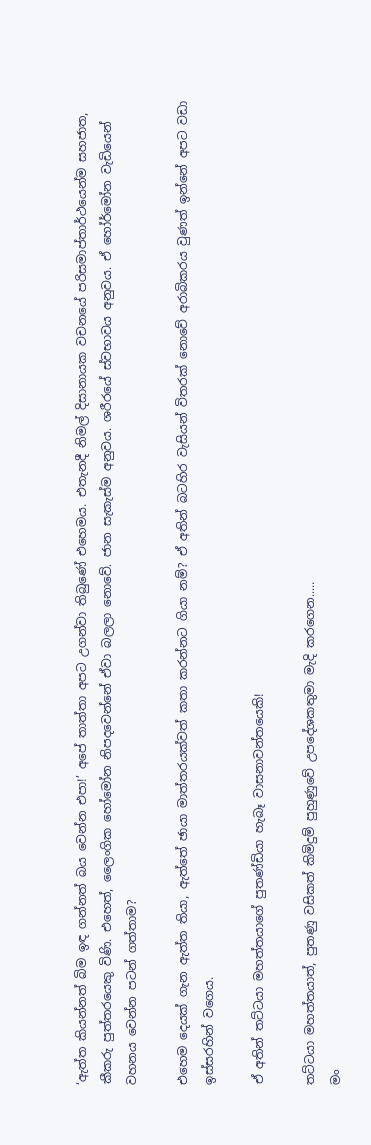‘ඇත්ත කියන්නත් බිම ඉඳ ගන්නත් බය වෙන්න එපා!’ අපේ තාත්තා අපට උගන්වා තිබුණේ එහෙමය. එතැනදී නිමල් දිසානායක වචනයේ පරිසමාප්තාර්ථයෙන්ම සහජාත, කීකරු පුත්තරයෙකු විණි. එහෙත්, ලෛංගික හෝමෝන නිපදවෙන්නේ ඒවා බලලා නොවේ. ජාන සැකැස්ම අනුවය. ශරීරයේ ස්වභාවය අනුවය. ඒ හෝර්මෝන වැඩියෙන් වහනය වෙන්න පටන් ගත්තාම?

එහෙම දෙයක් ගැන ඇත්ත තියා, ඇත්තේ ඡායා මාත්තරයක්වත් කතා කරන්නට ගියා නම්? ඒ අතින් බටහිර වැසියන් විතරක් නොවේ අරාබිකරය වුණත් ඉන්නේ අපට වඩා ඉස්සරහින් වගෙය.

ඒ අතින් තට්ටයා මහත්තයාගේ පුතණ්ඩියා හැබෑ වාසනාවන්තයෙකි!

තට්ටයා මහත්තයාත්, පුතණු වසිකත් කිමිදුම් පුහුණුවේ උපදේශකතුමා මැදි කරගෙන.....
මං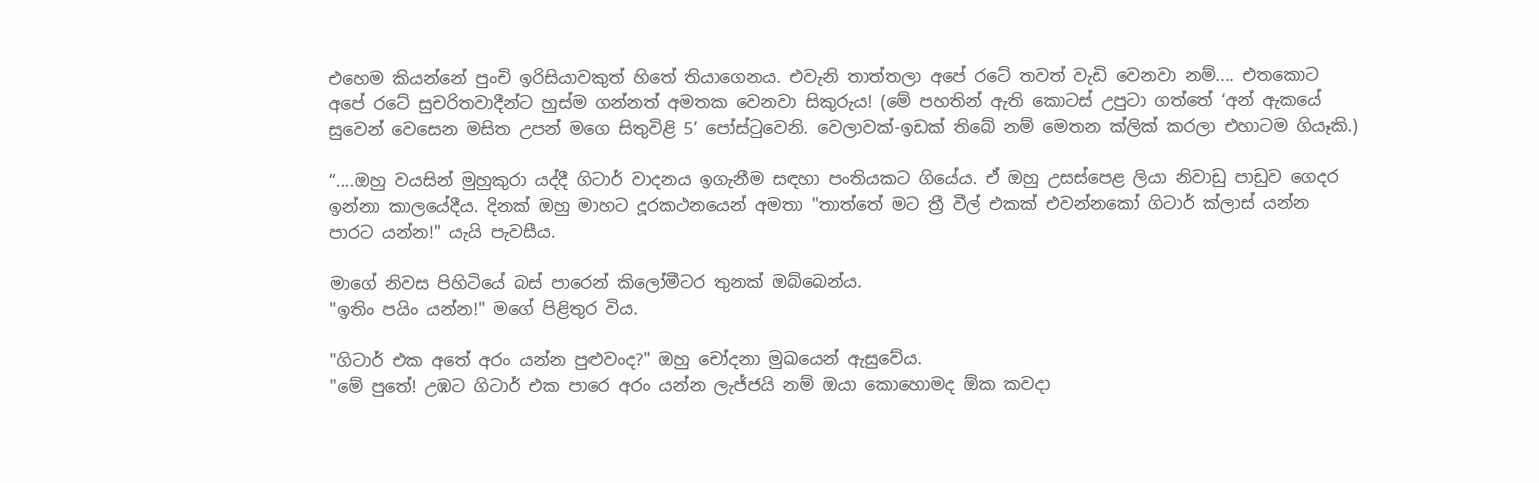එහෙම කියන්නේ පුංචි ඉරිසියාවකුත් හිතේ තියාගෙනය. එවැනි තාත්තලා අපේ රටේ තවත් වැඩි වෙනවා නම්.... එතකොට අපේ රටේ සුචරිතවාදීන්ට හුස්ම ගන්නත් අමතක වෙනවා සිකුරුය! (මේ පහතින් ඇති කොටස් උපුටා ගත්තේ ‘අන් ඇකයේ සුවෙන් වෙසෙන මසිත උපන් මගෙ සිතුවිළි 5’ පෝස්ටුවෙනි. වෙලාවක්-ඉඩක් තිබේ නම් මෙතන ක්ලික් කරලා එහාටම ගියෑකි.)

“....ඔහු වයසින් මුහුකුරා යද්දී ගිටාර් වාදනය ඉගැනීම සඳහා පංතියකට ගියේය. ඒ ඔහු උසස්පෙළ ලියා නිවාඩු පාඩුව ගෙදර ඉන්නා කාලයේදීය. දිනක් ඔහු මාහට දූරකථනයෙන් අමතා "තාත්තේ මට ත්‍රී වීල් එකක් එවන්නකෝ ගිටාර් ක්ලාස් යන්න පාරට යන්න!" යැයි පැවසීය.

මාගේ නිවස පිහිටියේ බස් පාරෙන් කිලෝමීටර තුනක් ඔබ්බෙන්ය.
"ඉතිං පයිං යන්න!" මගේ පිළිතුර විය.

"ගිටාර් එක අතේ අරං යන්න පුළුවංද?" ඔහු චෝදනා මුඛයෙන් ඇසුවේය.
"මේ පුතේ! උඹට ගිටාර් එක පාරෙ අරං යන්න ලැජ්ජයි නම් ඔයා කොහොමද ඕක කවදා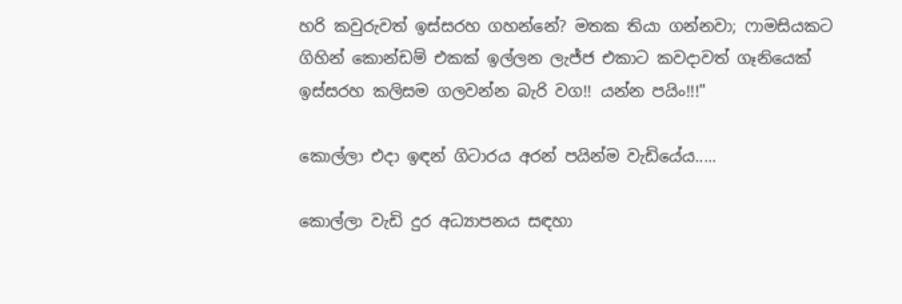හරි කවුරුවත් ඉස්සරහ ගහන්නේ? මතක තියා ගන්නවා; ෆාමසියකට ගිහින් කොන්ඩම් එකක් ඉල්ලන ලැජ්ජ එකාට කවදාවත් ගෑනියෙක් ඉස්සරහ කලිසම ගලවන්න බැරි වග!! යන්න පයිං!!!"

කොල්ලා එදා ඉඳන් ගිටාරය අරන් පයින්ම වැඩියේය.....

කොල්ලා වැඩි දුර අධ්‍යාපනය සඳහා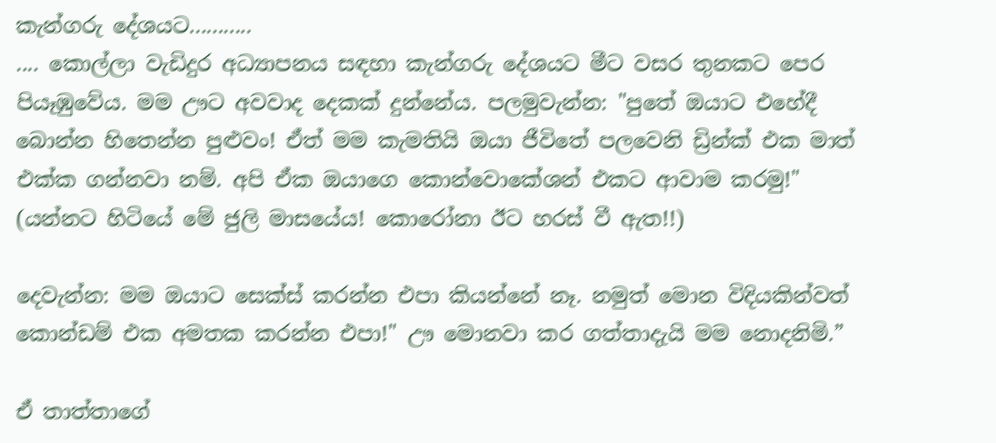කැන්ගරු දේශයට...........
.... කොල්ලා වැඩිදුර අධ්‍යාපනය සඳහා කැන්ගරු දේශයට මීට වසර තුනකට පෙර පියෑඹුවේය. මම ඌට අවවාද දෙකක් දුන්නේය. පලමුවැන්න: "පුතේ ඔයාට එහේදී බොන්න හිතෙන්න පුළුවං! ඒත් මම කැමතියි ඔයා ජීවිතේ පලවෙනි ඩ්‍රින්ක් එක මාත් එක්ක ගන්නවා නම්. අපි ඒක ඔයාගෙ කොන්වොකේශන් එකට ආවාම කරමු!" (යන්නට හිටියේ මේ ජුලි මාසයේය! කොරෝනා ඊට හරස් වී ඇත!!)

දෙවැන්න: මම ඔයාට සෙක්ස් කරන්න එපා කියන්නේ නෑ. නමුත් මොන විදියකින්වත් කොන්ඩම් එක අමතක කරන්න එපා!" ඌ මොනවා කර ගත්තාදැයි මම නොදනිමි.”

ඒ තාත්තාගේ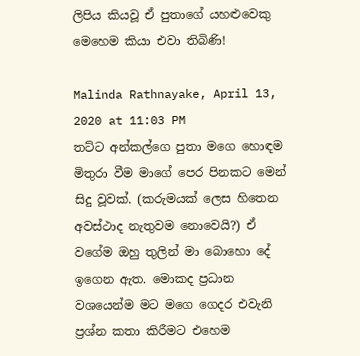ලිපිය කියවූ ඒ පුතාගේ යහළුවෙකු මෙහෙම කියා එවා තිබිණි!

Malinda Rathnayake, April 13, 2020 at 11:03 PM
තට්ට අන්කල්ගෙ පුතා මගෙ හොඳම මිතුරා වීම මාගේ පෙර පිනකට මෙන් සිදු වූවක්. (කරුමයක් ලෙස හිතෙන අවස්ථාද නැතුවම නොවෙයි?) ඒ වගේම ඔහු තුලින් මා බොහො දේ ඉගෙන ඇත. මොකද ප්‍රධාන වශයෙන්ම මට මගෙ ගෙදර එවැනි ප්‍රශ්න කතා කිරීමට එහෙම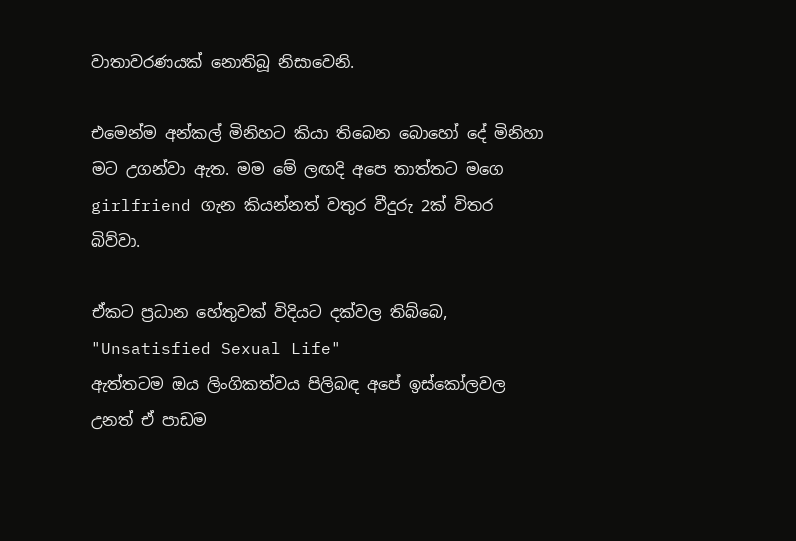වාතාවරණයක් නොතිබූ නිසාවෙනි.

එමෙන්ම අන්කල් මිනිහට කියා තිබෙන බොහෝ දේ මිනිහා මට උගන්වා ඇත. මම මේ ලඟදි අපෙ තාත්තට මගෙ girlfriend ගැන කියන්නත් වතුර වීදුරු 2ක් විතර බිව්වා.

ඒකට ප්‍රධාන හේතුවක් විදියට දක්වල තිබ්බෙ, "Unsatisfied Sexual Life"
ඇත්තටම ඔය ලිංගිකත්වය පිලිබඳ අපේ ඉස්කෝලවල උනත් ඒ පාඩම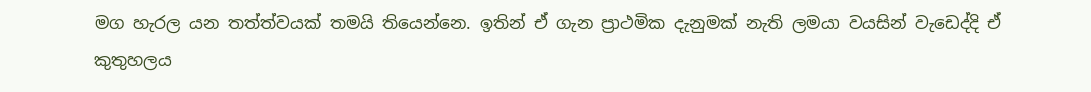මග හැරල යන තත්ත්වයක් තමයි තියෙන්නෙ. ඉතින් ඒ ගැන ප්‍රාථමික දැනුමක් නැති ලමයා වයසින් වැඩෙද්දි ඒ කුතුහලය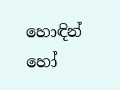හොඳින් හෝ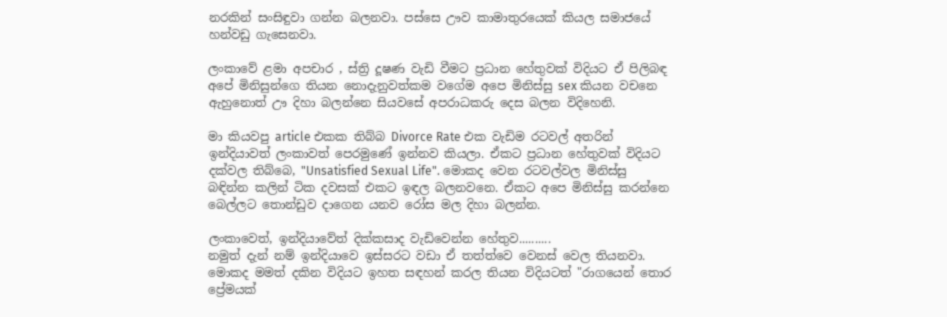නරකින් සංසිඳුවා ගන්න බලනවා. පස්සෙ ඌව කාමාතුරයෙක් කියල සමාජයේ හන්වඩු ගැසෙනවා.

ලංකාවේ ළමා අපචාර , ස්ත්‍රි දූෂණ වැඩි වීමට ප්‍රධාන හේතුවක් විදියට ඒ පිලිබඳ අපේ මිනිසුන්ගෙ තියන නොදැනුවත්කම වගේම අපෙ මිනිස්සු sex කියන වචනෙ ඇහුනොත් ඌ දිහා බලන්නෙ සියවසේ අපරාධකරු දෙස බලන විදිහෙනි.

මා කියවපු article එකක තිබ්බ Divorce Rate එක වැඩිම රටවල් අතරින් ඉන්දියාවත් ලංකාවත් පෙරමුණේ ඉන්නව කියලා. ඒකට ප්‍රධාන හේතුවක් විදියට දක්වල තිබ්බෙ, "Unsatisfied Sexual Life". මොකද වෙන රටවල්වල මිනිස්සු බඳින්න කලින් ටික දවසක් එකට ඉඳල බලනවනෙ. ඒකට අපෙ මිනිස්සු කරන්නෙ බෙල්ලට තොන්ඩුව දාගෙන යනව රෝස මල දිහා බලන්න.

ලංකාවෙත්, ඉන්දියාවේත් දික්කසාද වැඩිවෙන්න හේතුව..........
නමුත් දැන් නම් ඉන්දියාවෙ ඉස්සරට වඩා ඒ තත්ත්වෙ වෙනස් වෙල තියනවා. මොකද මමත් දකින විදියට ඉහත සඳහන් කරල තියන විදියටත් "රාගයෙන් තොර ප්‍රේමයක්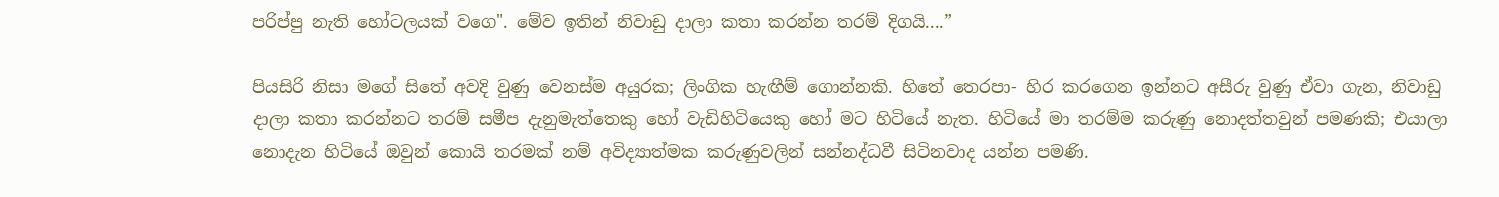පරිප්පු නැති හෝටලයක් වගෙ". මේව ඉතින් නිවාඩු දාලා කතා කරන්න තරම් දිගයි....”

පියසිරි නිසා මගේ සිතේ අවදි වුණු වෙනස්ම අයුරක; ලිංගික හැඟීම් ගොන්නකි. හිතේ තෙරපා- හිර කරගෙන ඉන්නට අසීරු වුණු ඒවා ගැන, නිවාඩු දාලා කතා කරන්නට තරම් සමීප දැනුමැත්තෙකු හෝ වැඩිහිටියෙකු හෝ මට හිටියේ නැත. හිටියේ මා තරම්ම කරුණු නොදත්තවුන් පමණකි; එයාලා නොදැන හිටියේ ඔවුන් කොයි තරමක් නම් අවිද්‍යාත්මක කරුණුවලින් සන්නද්ධවී සිටිනවාද යන්න පමණි.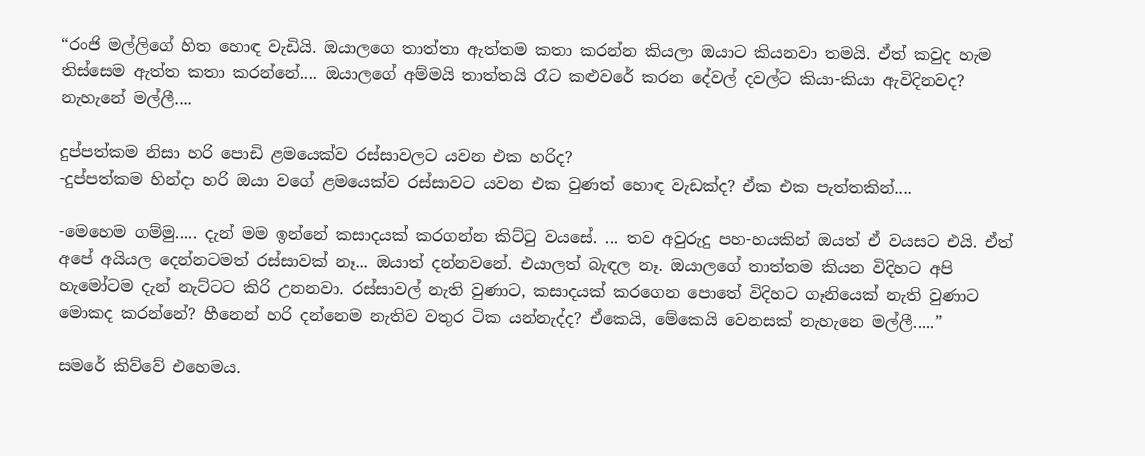“රංජි මල්ලිගේ හිත හොඳ වැඩියි. ඔයාලගෙ තාත්තා ඇත්තම කතා කරන්න කියලා ඔයාට කියනවා තමයි. ඒත් කවුද හැම තිස්සෙම ඇත්ත කතා කරන්නේ.... ඔයාලගේ අම්මයි තාත්තයි රෑට කළුවරේ කරන දේවල් දවල්ට කියා-කියා ඇවිදිනවද? නැහැනේ මල්ලී....

දුප්පත්කම නිසා හරි පොඩි ළමයෙක්ව රස්සාවලට යවන එක හරිද?
-දුප්පත්කම හින්දා හරි ඔයා වගේ ළමයෙක්ව රස්සාවට යවන එක වුණත් හොඳ වැඩක්ද? ඒක එක පැත්තකින්....

-මෙහෙම ගම්මු..... දැන් මම ඉන්නේ කසාදයක් කරගන්න කිට්ටු වයසේ. ... තව අවුරුදු පහ-හයකින් ඔයත් ඒ වයසට එයි. ඒත් අපේ අයියල දෙන්නටමත් රස්සාවක් නෑ... ඔයාත් දන්නවනේ. එයාලත් බැඳල නෑ. ඔයාලගේ තාත්තම කියන විදිහට අපි හැමෝටම දැන් නැට්ටට කිරි උනනවා. රස්සාවල් නැති වුණාට, කසාදයක් කරගෙන පොතේ විදිහට ගෑනියෙක් නැති වුණාට මොකද කරන්නේ? හීනෙන් හරි දන්නෙම නැතිව වතුර ටික යන්නැද්ද? ඒකෙයි, මේකෙයි වෙනසක් නැහැනෙ මල්ලී.....”

සමරේ කිව්වේ එහෙමය.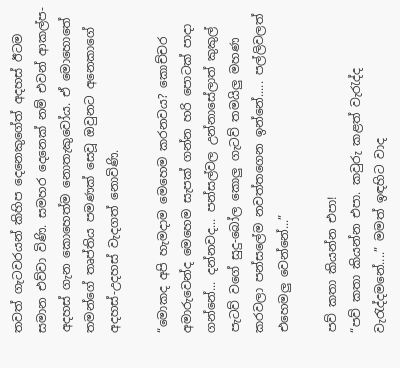තවත් ගැටවරයන් කිහිප දෙනෙකුගේත් අදහස් ඊටම සමාන එව්වා විණි. සමහර දෙනෙක් නම් එවන් ආකල්ප-අදහස් ගැන කොහෙත්ම නොතැකුවෝය. ඒ මොහොතේ තමන්ගේ තෘප්තිය පමණක් සෙවූ ඔවුනට අනෙකාගේ අදහස්-උදහස් වැදගත් නොවිණි.

“මොකද අපි හැමදාම මෙහෙම කරනවය? කොච්චර අමාරුවෙන්ද මෙහෙම සැපක් ගන්න හරි පොටක් පාදා ගන්නේ... දන්නවද... පන්සල්වල උන්නාසේලාත් කුකුල් පැටව් වගේ සුදු-බෝල කොලු ගැටව් තමයිලු මහණ කරවලා පන්සලේම නවත්තගෙන ඉන්නේ..... පල්ලිවලත් එහෙමලු වෙන්නේ...”

පව් කතා කියන්න එපා!
“පව් කතා කියන්න එපා. කවුරු කළත් වැරැද්ද වැරැද්දමනේ....” මමත් ඉඳහිට වාද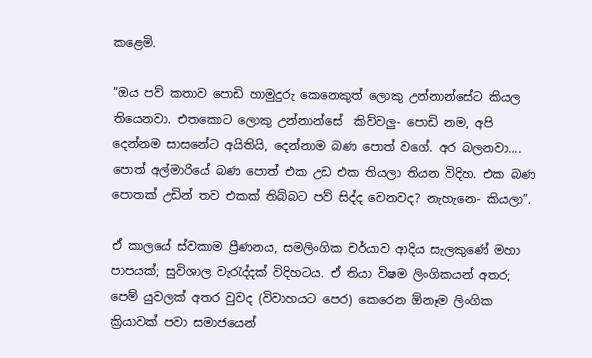කළෙමි.

“ඔය පව් කතාව පොඩි හාමුදුරු කෙනෙකුත් ලොකු උන්නාන්සේට කියල තියෙනවා. එතකොට ලොකු උන්නාන්සේ  කිව්වලු- පොඩි නම, අපි දෙන්නම සාසනේට අයිතියි, දෙන්නාම බණ පොත් වගේ. අර බලනවා.... පොත් අල්මාරියේ බණ පොත් එක උඩ එක තියලා තියන විදිහ. එක බණ පොතක් උඩින් තව එකක් තිබ්බට පව් සිද්ද වෙනවද? නැහැනෙ- කියලා”.

ඒ කාලයේ ස්වකාම ප්‍රීණනය, සමලිංගික චර්යාව ආදිය සැලකුණේ මහා පාපයක්; සුවිශාල වැරැද්දක් විදිහටය. ඒ තියා විෂම ලිංගිකයන් අතර; පෙම් යුවලක් අතර වුවද (විවාහයට පෙර) කෙරෙන ඕනෑම ලිංගික ක්‍රියාවක් පවා සමාජයෙන්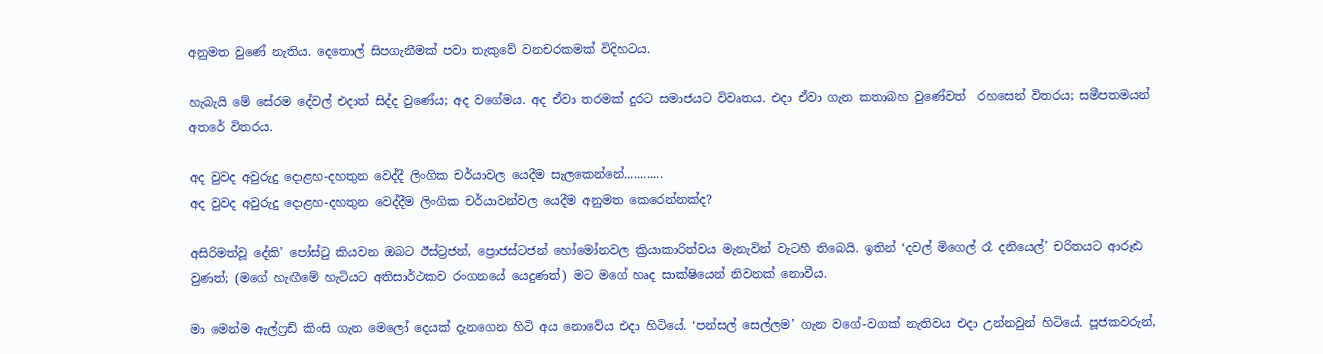අනුමත වුණේ නැතිය. දෙතොල් සිපගැනීමක් පවා තැකුවේ වනචරකමක් විදිහටය.

හැබැයි මේ සේරම දේවල් එදාත් සිද්ද වුණේය; අද වගේමය. අද ඒවා තරමක් දුරට සමාජයට විවෘතය. එදා ඒවා ගැන කතාබහ වුණේවත්  රහසෙන් විතරය; සමීපතමයන් අතරේ විතරය.

අද වුවද අවුරුදු දොළහ-දහතුන වෙද්දී ලිංගික චර්යාවල යෙදීම සැලකෙන්නේ............
අද වුවද අවුරුදු දොළහ-දහතුන වෙද්දීම ලිංගික චර්යාවන්වල යෙදීම අනුමත කෙරෙන්නක්ද?

අසිරිමත්වූ දේකි’ පෝස්ටු කියවන ඔබට ඊස්ට්‍රජන්, ප්‍රොජස්ටජන් හෝමෝනවල ක්‍රියාකාරිත්වය මැනැවින් වැටහී තිබෙයි. ඉතින් ‘දවල් මිගෙල් රෑ දනියෙල්’ චරිතයට ආරූඪ වුණත්; (මගේ හැඟීමේ හැටියට අතිසාර්ථකව රංගනයේ යෙදුණත්) මට මගේ හෘද සාක්ෂියෙන් නිවනක් නොවීය.

මා මෙන්ම ඇල්ෆ්‍රඩ් කිංසි ගැන මෙලෝ දෙයක් දැනගෙන හිටි අය නොවේය එදා හිටියේ. ‘පන්සල් සෙල්ලම’ ගැන වගේ-වගක් නැතිවය එදා උන්නවුන් හිටියේ. පූජකවරුන්,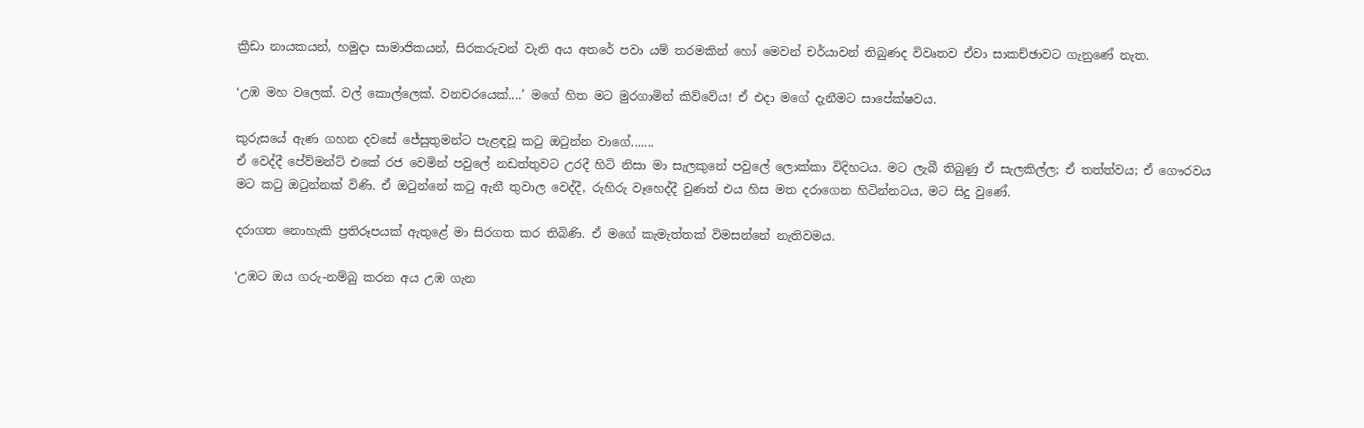ක්‍රීඩා නායකයන්, හමුදා සාමාජිකයන්, සිරකරුවන් වැනි අය අතරේ පවා යම් තරමකින් හෝ මෙවන් චර්යාවන් තිබුණද විවෘතව ඒවා සාකච්ඡාවට ගැනුණේ නැත.

‘උඹ මහ වලෙක්. වල් කොල්ලෙක්. වනචරයෙක්....’ මගේ හිත මට මුරගාමින් කිව්වේය! ඒ එදා මගේ දැනීමට සාපේක්ෂවය.

කුරුසයේ ඇණ ගහන දවසේ ජේසුතුමන්ට පැළඳවූ කටු ඔටුන්න වාගේ.......
ඒ වෙද්දී පේව්මන්ට් එකේ රජ වෙමින් පවුලේ නඩත්තුවට උරදී හිටි නිසා මා සැලකුනේ පවුලේ ලොක්කා විදිහටය. මට ලැබී තිබුණු ඒ සැලකිල්ල; ඒ තත්ත්වය; ඒ ගෞරවය මට කටු ඔටුන්නක් විණි. ඒ ඔටුන්නේ කටු ඇනී තුවාල වෙද්දී, රුහිරු වෑහෙද්දී වුණත් එය හිස මත දරාගෙන හිටින්නටය, මට සිදු වුණේ.

දරාගත නොහැකි ප්‍රතිරූපයක් ඇතුළේ මා සිරගත කර තිබිණි. ඒ මගේ කැමැත්තක් විමසන්නේ නැතිවමය.

‘උඹට ඔය ගරු-නම්බු කරන අය උඹ ගැන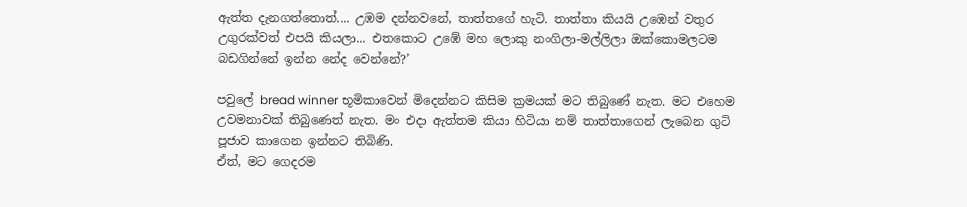ඇත්ත දැනගත්තොත්.... උඹම දන්නවනේ, තාත්තගේ හැටි. තාත්තා කියයි උඹෙන් වතුර උගුරක්වත් එපයි කියලා... එතකොට උඹේ මහ ලොකු නංගිලා-මල්ලිලා ඔක්කොමලටම බඩගින්නේ ඉන්න නේද වෙන්නේ?’

පවුලේ bread winner භූමිකාවෙන් මිදෙන්නට කිසිම ක්‍රමයක් මට තිබුණේ නැත. මට එහෙම උවමනාවක් තිබුණෙත් නැත. මං එදා ඇත්තම කියා හිටියා නම් තාත්තාගෙන් ලැබෙන ගුටි පූජාව කාගෙන ඉන්නට තිබිණි.
ඒත්, මට ගෙදරම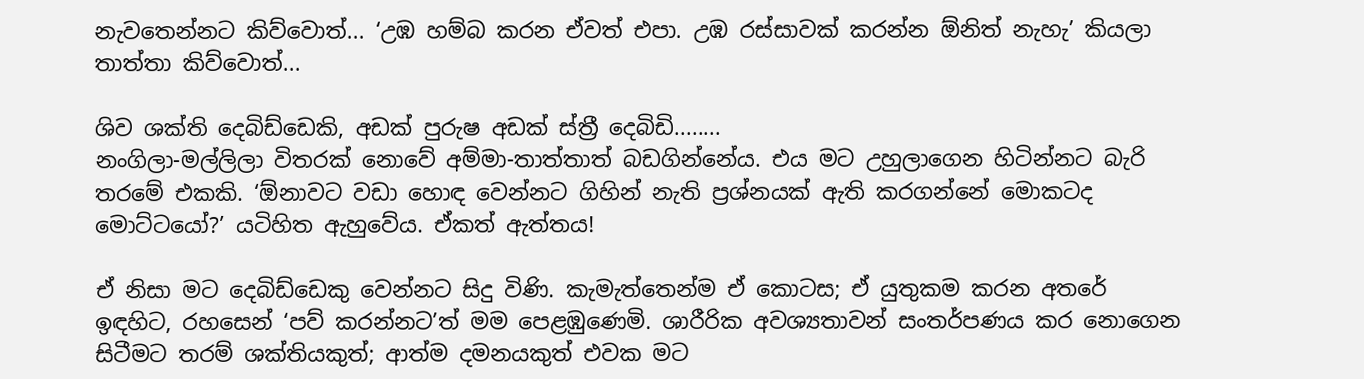නැවතෙන්නට කිව්වොත්... ‘උඹ හම්බ කරන ඒවත් එපා. උඹ රස්සාවක් කරන්න ඕනිත් නැහැ’ කියලා තාත්තා කිව්වොත්...

ශිව ශක්ති දෙබිඩ්ඩෙකි, අඩක් පුරුෂ අඩක් ස්ත්‍රී දෙබිඩි........
නංගිලා-මල්ලිලා විතරක් නොවේ අම්මා-තාත්තාත් බඩගින්නේය. එය මට උහුලාගෙන හිටින්නට බැරි තරමේ එකකි. ‘ඕනාවට වඩා හොඳ වෙන්නට ගිහින් නැති ප්‍රශ්නයක් ඇති කරගන්නේ මොකටද මොට්ටයෝ?’ යටිහිත ඇහුවේය. ඒකත් ඇත්තය!

ඒ නිසා මට දෙබිඩ්ඩෙකු වෙන්නට සිදු විණි. කැමැත්තෙන්ම ඒ කොටස; ඒ යුතුකම කරන අතරේ ඉඳහිට, රහසෙන් ‘පව් කරන්නට’ත් මම පෙළඹුණෙමි. ශාරීරික අවශ්‍යතාවන් සංතර්පණය කර නොගෙන සිටීමට තරම් ශක්තියකුත්; ආත්ම දමනයකුත් එවක මට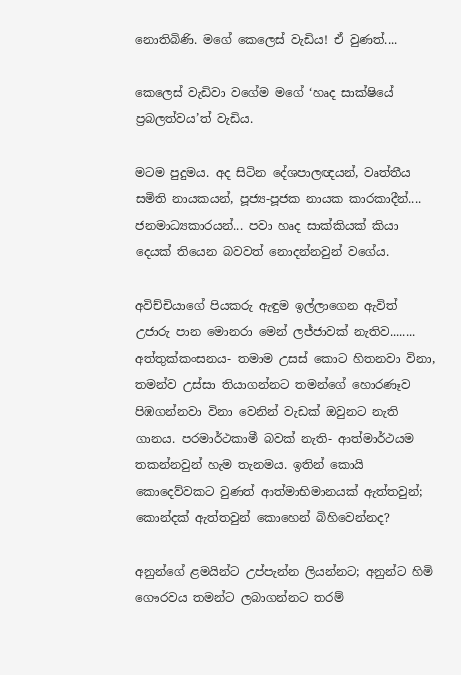නොතිබිණි. මගේ කෙලෙස් වැඩිය! ඒ වුණත්....

කෙලෙස් වැඩිවා වගේම මගේ ‘හෘද සාක්ෂියේ ප්‍රබලත්වය’ත් වැඩිය.

මටම පුදුමය. අද සිටින දේශපාලඥයන්, වෘත්තීය සමිති නායකයන්, පූජ්‍ය-පූජක නායක කාරකාදීන්.... ජනමාධ්‍යකාරයන්... පවා හෘද සාක්කියක් කියා දෙයක් තියෙන බවවත් නොදන්නවුන් වගේය.

අවිච්චියාගේ පියකරු ඇඳුම ඉල්ලාගෙන ඇවිත් උජාරු පාන මොනරා මෙන් ලජ්ජාවක් නැතිව........
අත්තුක්කංසනය- තමාම උසස් කොට හිතනවා විනා, තමන්ව උස්සා තියාගන්නට තමන්ගේ හොරණෑව පිඹගන්නවා විනා වෙනින් වැඩක් ඔවුනට නැති ගානය. පරමාර්ථකාමී බවක් නැති- ආත්මාර්ථයම තකන්නවුන් හැම තැනමය. ඉතින් කොයි කොදෙව්වකට වුණත් ආත්මාභිමානයක් ඇත්තවුන්; කොන්දක් ඇත්තවුන් කොහෙන් බිහිවෙන්නද?

අනුන්ගේ ළමයින්ට උප්පැන්න ලියන්නට; අනුන්ට හිමි ගෞරවය තමන්ට ලබාගන්නට තරම්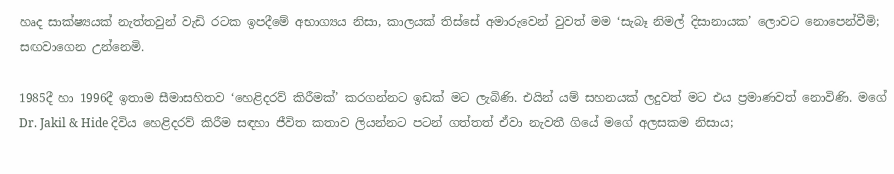හෘද සාක්ෂ්‍යයක් නැත්තවුන් වැඩි රටක ඉපදීමේ අභාග්‍යය නිසා, කාලයක් තිස්සේ අමාරුවෙන් වුවත් මම ‘සැබෑ නිමල් දිසානායක’ ලොවට නොපෙන්වීමි; සඟවාගෙන උන්නෙමි.

1985දී හා 1996දී ඉතාම සීමාසහිතව ‘හෙළිදරව් කිරීමක්’ කරගන්නට ඉඩක් මට ලැබිණි. එයින් යම් සහනයක් ලදුවත් මට එය ප්‍රමාණවත් නොවිණි. මගේ Dr. Jakil & Hide දිවිය හෙළිදරව් කිරීම සඳහා ජීවිත කතාව ලියන්නට පටන් ගත්තත් ඒවා නැවතී ගියේ මගේ අලසකම නිසාය;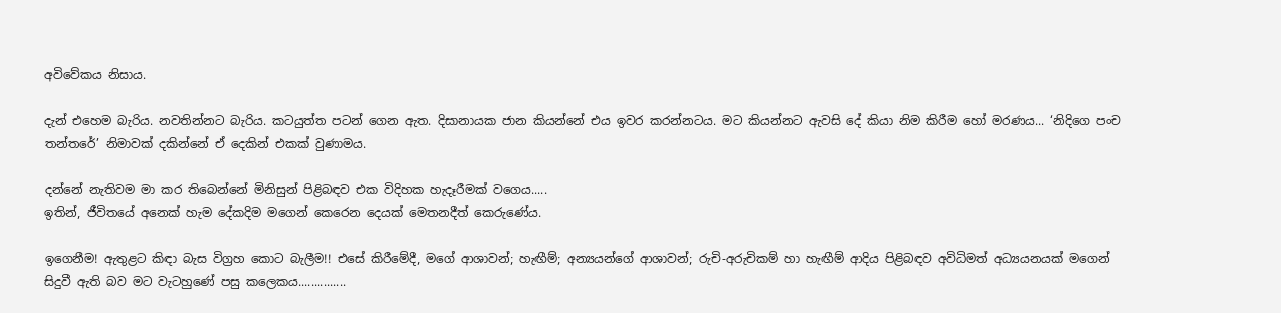අවිවේකය නිසාය.

දැන් එහෙම බැරිය. නවතින්නට බැරිය. කටයුත්ත පටන් ගෙන ඇත. දිසානායක ජාන කියන්නේ එය ඉවර කරන්නටය. මට කියන්නට ඇවසි දේ කියා නිම කිරීම හෝ මරණය... ‘නිදිගෙ පංච තන්තරේ’ නිමාවක් දකින්නේ ඒ දෙකින් එකක් වුණාමය.

දන්නේ නැතිවම මා කර තිබෙන්නේ මිනිසුන් පිළිබඳව එක විදිහක හැදෑරීමක් වගෙය.....
ඉතින්, ජීවිතයේ අනෙක් හැම දේකදිම මගෙන් කෙරෙන දෙයක් මෙතනදීත් කෙරුණේය.

ඉගෙනීම! ඇතුළට කිඳා බැස විග්‍රහ කොට බැලීම!! එසේ කිරීමේදී, මගේ ආශාවන්; හැඟීම්; අන්‍යයන්ගේ ආශාවන්; රුචි-අරුචිකම් හා හැඟීම් ආදිය පිළිබඳව අවිධිමත් අධ්‍යයනයක් මගෙන් සිදුවී ඇති බව මට වැටහුණේ පසු කලෙකය...............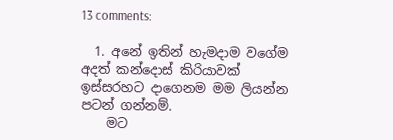13 comments:

  1. අනේ ඉතින් හැමදාම වගේම අදත් කන්දොස් කිරියාවක් ඉස්සරහට දාගෙනම මම ලියන්න පටන් ගන්නම්.
    මට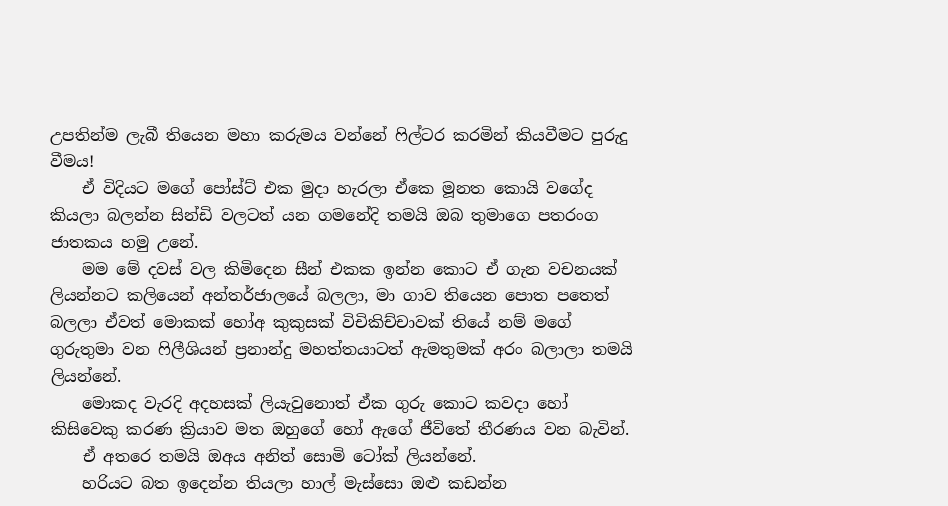උපතින්ම ලැබී තියෙන මහා කරුමය වන්නේ ෆිල්ටර කරමින් කියවීමට පුරුදු වීමය!
    ඒ විදියට මගේ පෝස්ට් එක මුදා හැරලා ඒකෙ මූනත කොයි වගේද කියලා බලන්න සින්ඩි වලටත් යන ගමනේදි තමයි ඔබ තුමාගෙ පතරංග ජාතකය හමු උනේ.
    මම මේ දවස් වල කිමිදෙන සීන් එකක ඉන්න කොට ඒ ගැන වචනයක් ලියන්නට කලියෙන් අන්තර්ජාලයේ බලලා, මා ගාව තියෙන පොත පතෙත් බලලා ඒවත් මොකක් හෝඅ කුකුසක් විචිකිච්චාවක් තියේ නම් මගේ ගුරුතුමා වන ෆිලීශියන් ප්‍රනාන්දු මහත්තයාටත් ඇමතුමක් අරං බලාලා තමයි ලියන්නේ.
    මොකද වැරදි අදහසක් ලියැවුනොත් ඒක ගුරු කොට කවදා හෝ කිසිවෙකු කරණ ක්‍රියාව මත ඔහුගේ හෝ ඇගේ ජීවිතේ තීරණය වන බැවින්.
    ඒ අතරෙ තමයි ඔඅය අනිත් සොමි ටෝක් ලියන්නේ.
    හරියට බත ඉදෙන්න තියලා හාල් මැස්සො ඔළු කඩන්න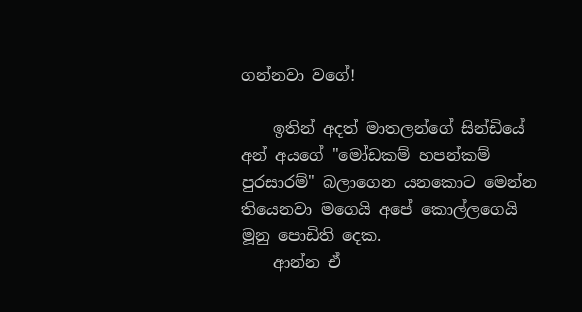ගන්නවා වගේ!

    ඉතින් අදත් මාතලන්ගේ සින්ඩියේ අන් අයගේ "මෝඩකම් හපන්කම් පුරසාරම්" බලාගෙන යනකොට මෙන්න තියෙනවා මගෙයි අපේ කොල්ලගෙයි මූනු පොඩිති දෙක.
    ආන්න ඒ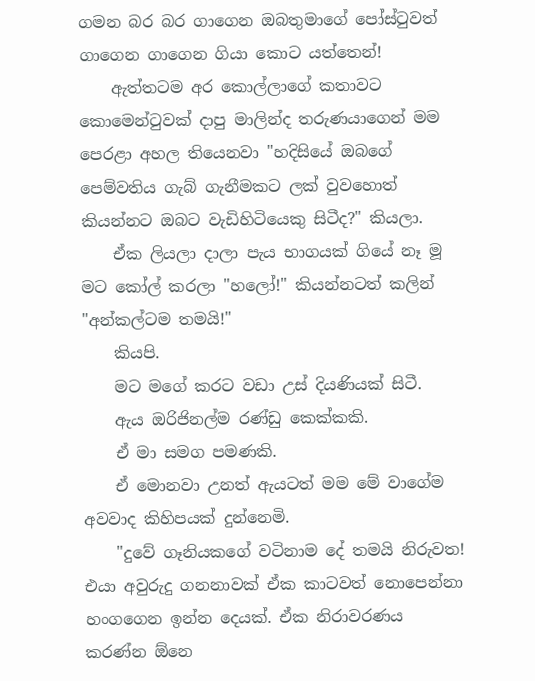ගමන බර බර ගාගෙන ඔබතුමාගේ පෝස්ටුවත් ගාගෙන ගාගෙන ගියා කොට යත්තෙන්!
    ඇත්තටම අර කොල්ලාගේ කතාවට කොමෙන්ටුවක් දාපු මාලින්ද තරුණයාගෙන් මම පෙරළා අහල තියෙනවා "හදිසියේ ඔබගේ පෙම්වතිය ගැබ් ගැනීමකට ලක් වුවහොත් කියන්නට ඔබට වැඩිහිටියෙකු සිටීද?" කියලා.
    ඒක ලියලා දාලා පැය භාගයක් ගියේ නෑ මූ මට කෝල් කරලා "හලෝ!" කියන්නටත් කලින් "අන්කල්ටම තමයි!"
    කියපි.
    මට මගේ කරට වඩා උස් දියණියක් සිටී.
    ඇය ඔරිජිනල්ම රණ්ඩු කෙක්කකි.
    ඒ මා සමග පමණකි.
    ඒ මොනවා උනත් ඇයටත් මම මේ වාගේම අවවාද කිහිපයක් දුන්නෙමි.
    "දුවේ ගෑනියකගේ වටිනාම දේ තමයි නිරුවත! එයා අවුරුදු ගනනාවක් ඒක කාටවත් නොපෙන්නා හංගගෙන ඉන්න දෙයක්. ඒක නිරාවරණය කරණ්න ඕනෙ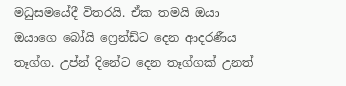මධුසමයේදී විතරයි. ඒක තමයි ඔයා ඔයාගෙ බෝයි ෆ්‍රෙන්ඩ්ට දෙන ආදරණීය තෑග්ග. උප්න් දිනේට දෙන තෑග්ගක් උනත්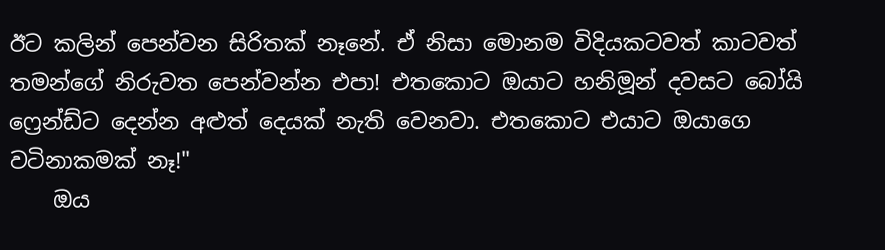ඊට කලින් පෙන්වන සිරිතක් නෑනේ. ඒ නිසා මොනම විදියකටවත් කාටවත් තමන්ගේ නිරුවත පෙන්වන්න එපා! එතකොට ඔයාට හනිමූන් දවසට බෝයි ෆ්‍රෙන්ඩ්ට දෙන්න අළුත් දෙයක් නැති වෙනවා. එතකොට එයාට ඔයාගෙ වටිනාකමක් නෑ!"
    ඔය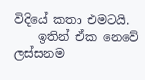විදියේ කතා එමටයි.
    ඉතින් ඒක නෙවේ ලස්සනම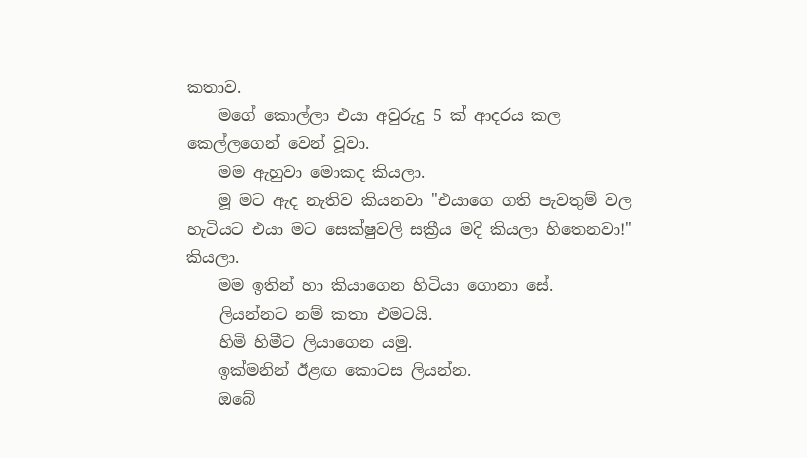කතාව.
    මගේ කොල්ලා එයා අවුරුදු 5 ක් ආදරය කල කෙල්ලගෙන් වෙන් වූවා.
    මම ඇහුවා මොකද කියලා.
    මූ මට ඇද නැතිව කියනවා "එයාගෙ ගති පැවතුම් වල හැටියට එයා මට සෙක්ෂුවලි සක්‍රීය මදි කියලා හිතෙනවා!" කියලා.
    මම ඉතින් හා කියාගෙන හිටියා ගොනා සේ.
    ලියන්නට නම් කතා එමටයි.
    හිමි හිමීට ලියාගෙන යමු.
    ඉක්මනින් ඊළඟ කොටස ලියන්න.
    ඔබේ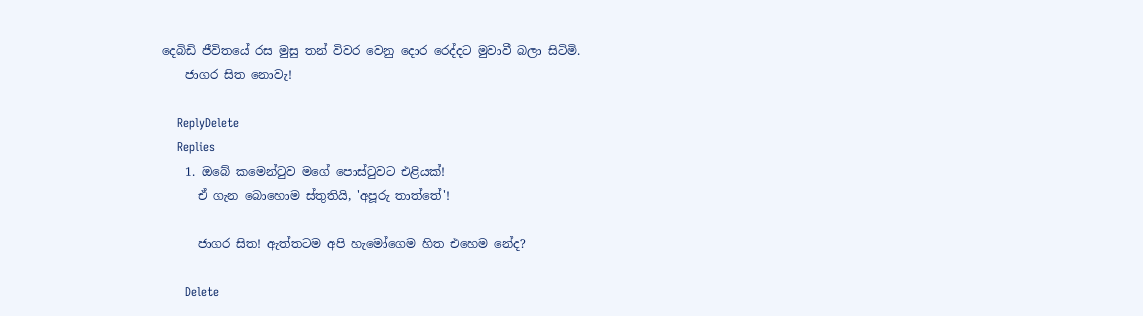දෙබිඩි ජීවිතයේ රස මුසු තන් විවර වෙනු දොර රෙද්දට මුවාවී බලා සිටිමි.
    ජාගර සිත නොවැ!

    ReplyDelete
    Replies
    1. ඔබේ කමෙන්ටුව මගේ පොස්ටුවට එළියක්!
      ඒ ගැන බොහොම ස්තුතියි, 'අපූරු තාත්තේ'!

      ජාගර සිත! ඇත්තටම අපි හැමෝගෙම හිත එහෙම නේද?

      Delete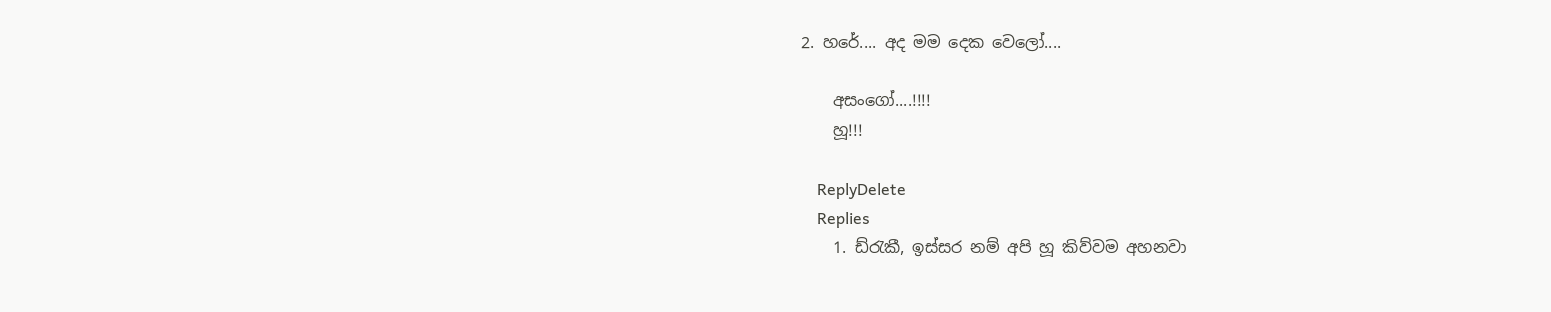2. හරේ.... අද මම දෙක වෙලෝ....

    අසංගෝ....!!!!
    හූ!!!

    ReplyDelete
    Replies
    1. ඩ්රැකී, ඉස්සර නම් අපි හූ කිව්වම අහනවා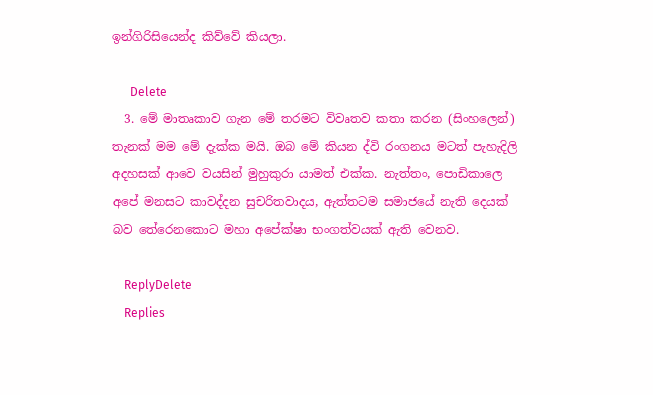ඉන්ගිරිසියෙන්ද කිව්වේ කියලා.

      Delete
  3. මේ මාතෘකාව ගැන මේ තරමට විවෘතව කතා කරන (සිංහලෙන්) තැනක් මම මේ දැක්ක මයි. ඔබ මේ කියන ද්වි රංගනය මටත් පැහැදිලි අදහසක් ආවෙ වයසින් මුහුකුරා යාමත් එක්ක. නැත්තං, පොඩිකාලෙ අපේ මනසට කාවද්දන සුචරිතවාදය, ඇත්තටම සමාජයේ නැති දෙයක් බව තේරෙනකොට මහා අපේක්ෂා භංගත්වයක් ඇති වෙනව.

    ReplyDelete
    Replies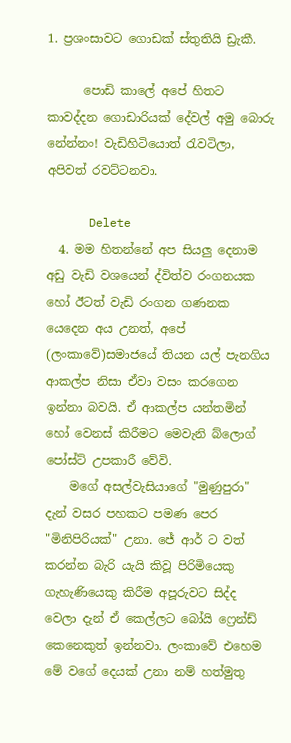1. ප්‍රශංසාවට ගොඩක් ස්තුතියි ඩ්‍රැකී.

      පොඩි කාලේ අපේ හිතට කාවද්දන ගොඩාරියක් දේවල් අමු බොරු නේන්නං! වැඩිහිටියොත් රැවටිලා, අපිවත් රවට්ටනවා.

      Delete
  4. මම හිතන්නේ අප සියලු දෙනාම අඩු වැඩි වශයෙන් ද්විත්ව රංගනයක හෝ ඊටත් වැඩි රංගන ගණනක යෙදෙන අය උනත්, අපේ (ලංකාවේ)සමාජයේ තියන යල් පැනගිය ආකල්ප නිසා ඒවා වසං කරගෙන ඉන්නා බවයි. ඒ ආකල්ප යන්තමින් හෝ වෙනස් කිරීමට මෙවැනි බ්ලොග් පෝස්ට් උපකාරී වේවි.
    මගේ අසල්වැසියාගේ "මුණුපුරා" දැන් වසර පහකට පමණ පෙර "මිනිපිරියක්" උනා. ජේ ආර් ට වත් කරන්න බැරි යැයි කිවූ පිරිමියෙකු ගැහැණියෙකු කිරීම අපූරුවට සිද්ද වෙලා දැන් ඒ කෙල්ලට බෝයි ෆ්‍රෙන්ඩ් කෙනෙකුත් ඉන්නවා. ලංකාවේ එහෙම මේ වගේ දෙයක් උනා නම් හත්මුතු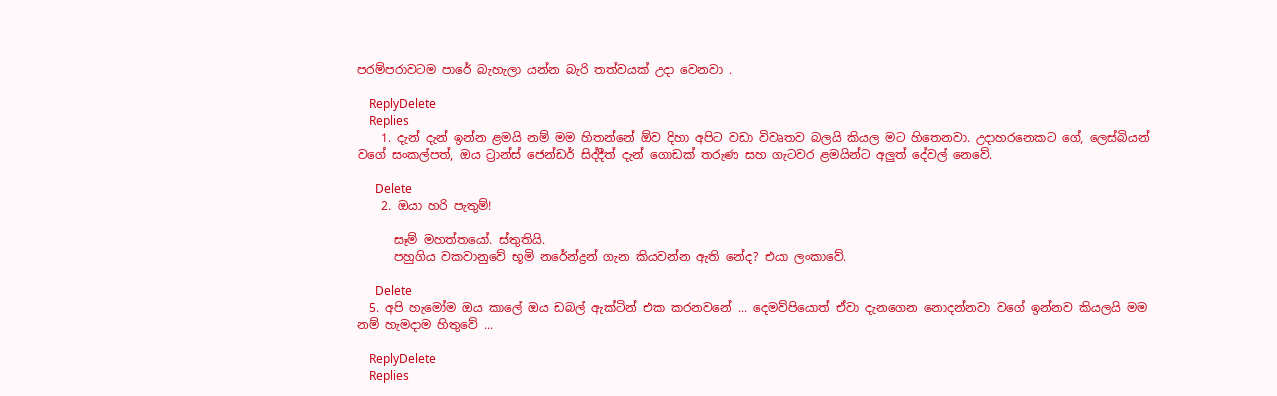පරම්පරාවටම පාරේ බැහැලා යන්න බැරි තත්වයක් උදා වෙනවා .

    ReplyDelete
    Replies
    1. දැන් දැන් ඉන්න ළමයි නම් මම හිතන්නේ ඕව දිහා අපිට වඩා විවෘතව බලයි කියල මට හිතෙනවා. උදාහරනෙකට ගේ, ලෙස්බියන් වගේ සංකල්පත්, ඔය ට්‍රාන්ස් ජෙන්ඩර් සිද්දීත් දැන් ගොඩක් තරුණ සහ ගැටවර ළමයින්ට අලුත් දේවල් නෙවේ.

      Delete
    2. ඔයා හරි පැතුම්!

      සෑම් මහත්තයෝ. ස්තුතියි.
      පහුගිය වකවානුවේ භූමි නරේන්ද්‍රන් ගැන කියවන්න ඇති නේද? එයා ලංකාවේ.

      Delete
  5. අපි හැමෝම ඔය කාලේ ඔය ඩබල් ඇක්ටින් එක කරනවනේ ... දෙමව්පියොත් ඒවා දැනගෙන නොදන්නවා වගේ ඉන්නව කියලයි මම නම් හැමදාම හිතුවේ ...

    ReplyDelete
    Replies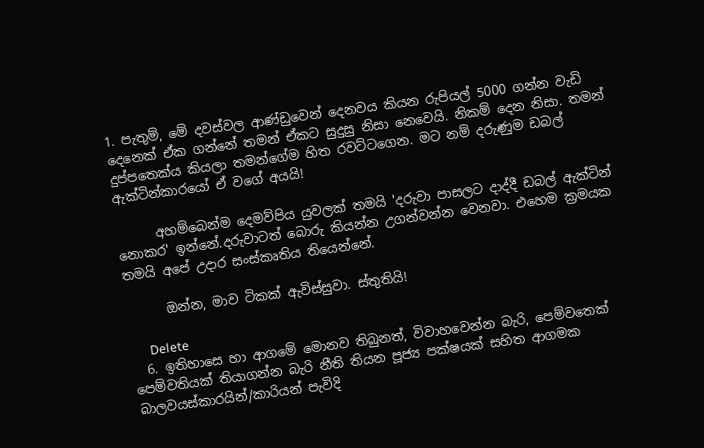1. පැතුම්, මේ දවස්වල ආණ්ඩුවෙන් දෙනවය කියන රුපියල් 5000 ගන්න වැඩි දෙනෙක් ඒක ගන්නේ තමන් ඒකට සුදුසු නිසා නෙවෙයි. නිකම් දෙන නිසා. තමන් දුප්පතෙක්ය කියලා තමන්ගේම හිත රවට්ටගෙන. මට නම් දරුණුම ඩබල් ඇක්ටින්කාරයෝ ඒ වගේ අයයි!

      අහම්බෙන්ම දෙමව්පිය යුවලක් තමයි 'දරුවා පාසලට දාද්දී ඩබල් ඇක්ටින් නොකර' ඉන්නේ.දරුවාටත් බොරු කියන්න උගන්වන්න වෙනවා. එහෙම ක්‍රමයක තමයි අපේ උදාර සංස්කෘතිය තියෙන්නේ.

      ඔන්න, මාව ටිකක් ඇවිස්සුවා. ස්තුතියි!

      Delete
  6. ඉතිහාසෙ හා ආගමේ මොනව තිබුනත්, විවාහවෙන්න බැරි, පෙම්වතෙක් පෙම්වතියක් තියාගන්න බැරි නීති තියන පූජ්‍ය පක්ෂයක් සහිත ආගමක බාලවයස්කාරයින්/කාරියන් පැවිදි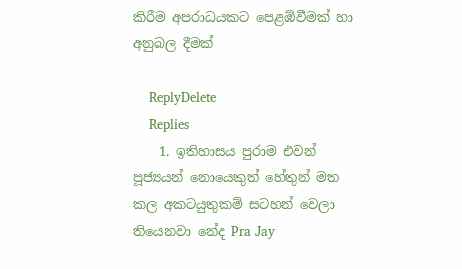කිරීම අපරාධයකට පෙළඹ්වීමක් හා අනුබල දීමක්

    ReplyDelete
    Replies
    1. ඉතිහාසය පුරාම එවන් පූජ්‍යයන් නොයෙකුත් හේතුන් මත කල අකටයුතුකම් සටහන් වෙලා තියෙනවා නේද Pra Jay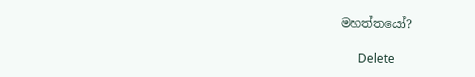මහත්තයෝ?

      Delete